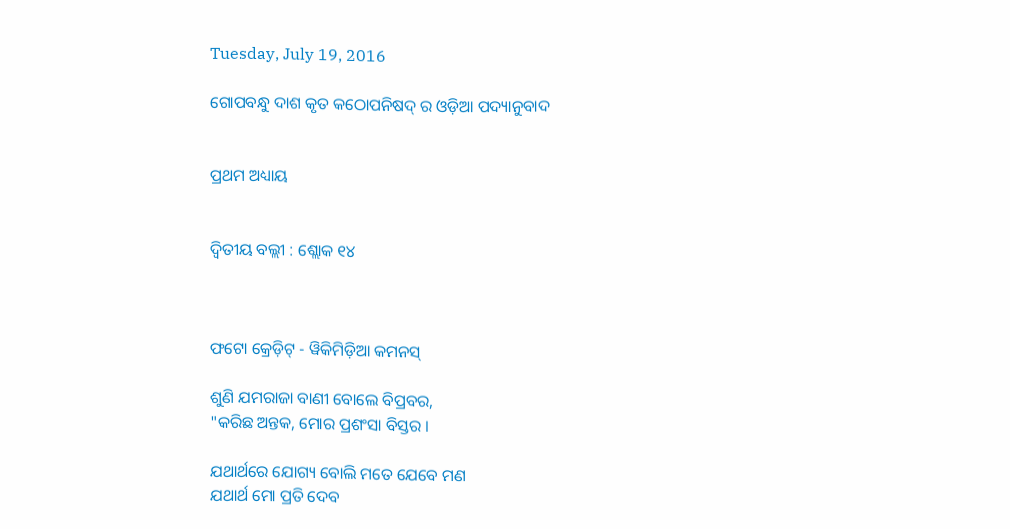Tuesday, July 19, 2016

ଗୋପବନ୍ଧୁ ଦାଶ କୃତ କଠୋପନିଷଦ୍ ର ଓଡ଼ିଆ ପଦ୍ୟାନୁବାଦ


ପ୍ରଥମ ଅଧ୍ୟାୟ


ଦ୍ୱିତୀୟ ବଲ୍ଲୀ : ଶ୍ଲୋକ ୧୪



ଫଟୋ କ୍ରେଡ଼ିଟ୍ - ୱିକିମିଡ଼ିଆ କମନସ୍

ଶୁଣି ଯମରାଜା ବାଣୀ ବୋଲେ ବିପ୍ରବର,
"କରିଛ ଅନ୍ତକ, ମୋର ପ୍ରଶଂସା ବିସ୍ତର ।

ଯଥାର୍ଥରେ ଯୋଗ୍ୟ ବୋଲି ମତେ ଯେବେ ମଣ
ଯଥାର୍ଥ ମୋ ପ୍ରତି ଦେବ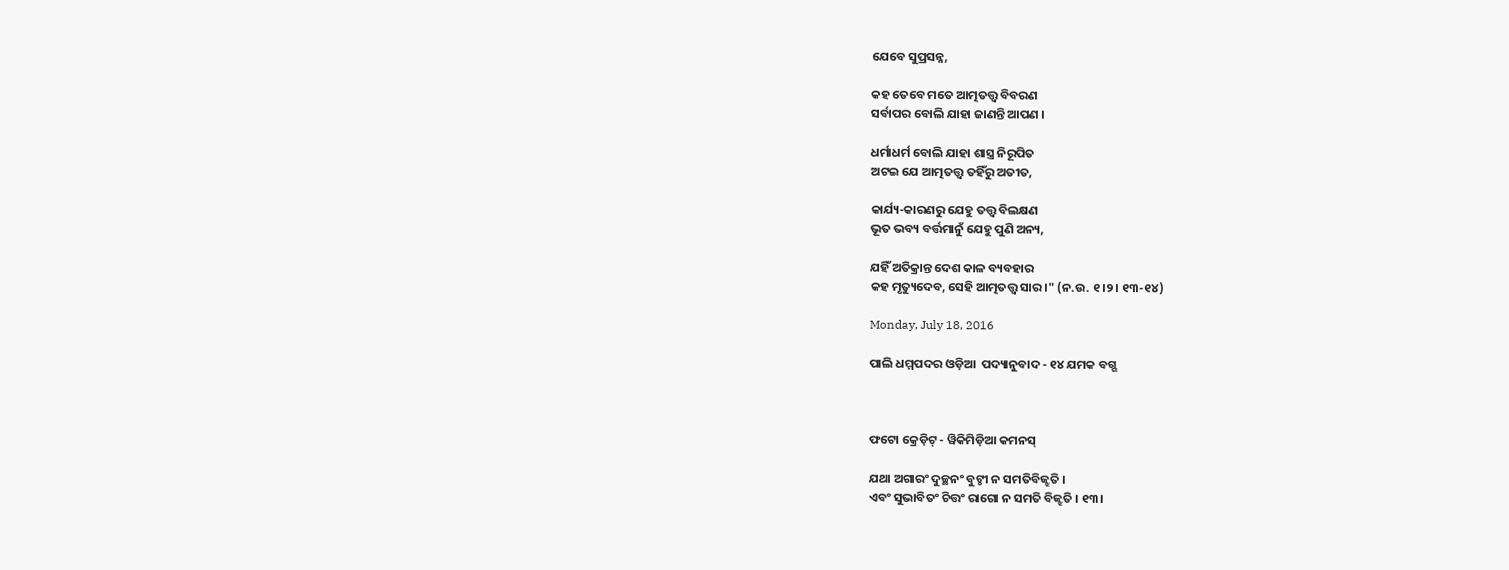ଯେବେ ସୁପ୍ରସନ୍ନ,

କହ ତେବେ ମତେ ଆତ୍ମତତ୍ତ୍ୱ ବିବରଣ
ସର୍ବାପର ବୋଲି ଯାହା ଜାଣନ୍ତି ଆପଣ ।

ଧର୍ମାଧର୍ମ ବୋଲି ଯାହା ଶାସ୍ତ୍ର ନିରୂପିତ
ଅଟଇ ଯେ ଆତ୍ମତତ୍ତ୍ୱ ତହିଁରୁ ଅତୀତ,

କାର୍ଯ୍ୟ-କାରଣରୁ ଯେହୁ ତତ୍ତ୍ୱ ବିଲକ୍ଷଣ
ଭୂତ ଭବ୍ୟ ବର୍ତ୍ତମାନୁଁ ଯେହୁ ପୁଣି ଅନ୍ୟ,

ଯହିଁ ଅତିକ୍ରାନ୍ତ ଦେଶ କାଳ ବ୍ୟବହାର
କହ ମୃତ୍ୟୁଦେବ, ସେହି ଆତ୍ମତତ୍ତ୍ୱ ସାର ।" (ନ.ଉ. ୧।୨। ୧୩-୧୪)

Monday, July 18, 2016

ପାଲି ଧମ୍ମପଦର ଓଡ଼ିଆ  ପଦ୍ୟାନୁବାଦ - ୧୪ ଯମକ ବଗ୍ଗ



ଫଟୋ କ୍ରେଡ଼ିଟ୍ - ୱିକିମିଡ଼ିଆ କମନସ୍

ଯଥା ଅଗାରଂ ଦୁଚ୍ଛନଂ ବୁଟ୍ଠୀ ନ ସମତିବିଜ୍ଝତି ।
ଏବଂ ସୁଭାବିତଂ ଚିତ୍ତଂ ରାଗୋ ନ ସମତି ବିଜ୍ଝତି । ୧୩।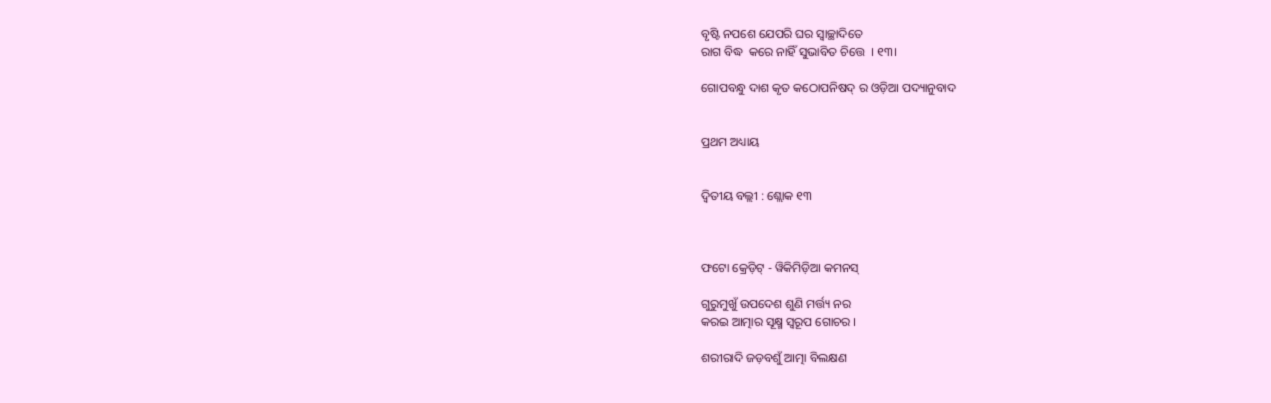ବୃଷ୍ଟି ନପଶେ ଯେପରି ଘର ସ୍ୱାଚ୍ଛାଦିତେ
ରାଗ ବିଦ୍ଧ  କରେ ନାହିଁ ସୁଭାବିତ ଚିତ୍ତେ  । ୧୩।

ଗୋପବନ୍ଧୁ ଦାଶ କୃତ କଠୋପନିଷଦ୍ ର ଓଡ଼ିଆ ପଦ୍ୟାନୁବାଦ


ପ୍ରଥମ ଅଧ୍ୟାୟ


ଦ୍ୱିତୀୟ ବଲ୍ଲୀ : ଶ୍ଲୋକ ୧୩



ଫଟୋ କ୍ରେଡ଼ିଟ୍ - ୱିକିମିଡ଼ିଆ କମନସ୍

ଗୁରୁମୁଖୁଁ ଉପଦେଶ ଶୁଣି ମର୍ତ୍ତ୍ୟ ନର
କରଇ ଆତ୍ମାର ସୂକ୍ଷ୍ମ ସ୍ୱରୂପ ଗୋଚର ।

ଶରୀରାଦି ଜଡ଼ବଶୁଁ ଆତ୍ମା ବିଲକ୍ଷଣ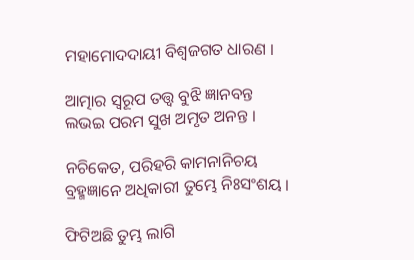ମହାମୋଦଦାୟୀ ବିଶ୍ୱଜଗତ ଧାରଣ ।

ଆତ୍ମାର ସ୍ୱରୂପ ତତ୍ତ୍ୱ ବୁଝି ଜ୍ଞାନବନ୍ତ
ଲଭଇ ପରମ ସୁଖ ଅମୃତ ଅନନ୍ତ ।

ନଚିକେତ, ପରିହରି କାମନାନିଚୟ
ବ୍ରହ୍ମଜ୍ଞାନେ ଅଧିକାରୀ ତୁମ୍ଭେ ନିଃସଂଶୟ ।

ଫିଟିଅଛି ତୁମ୍ଭ ଲାଗି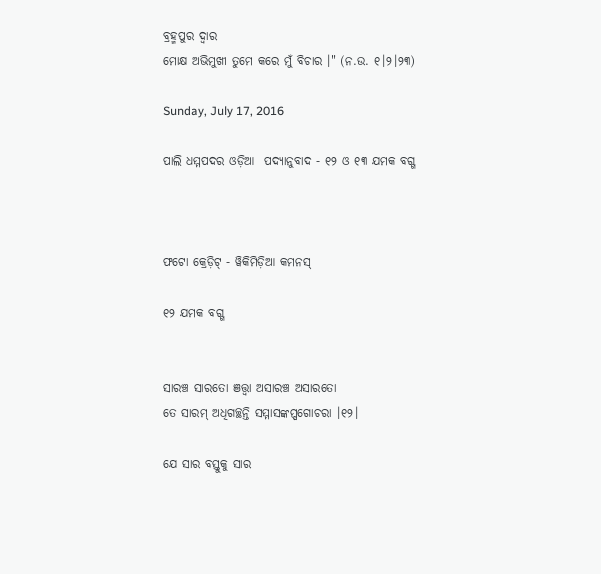ବ୍ରହ୍ମପୁର ଦ୍ୱାର
ମୋକ୍ଷ ଅଭିମୁଖୀ ତୁମେ କରେ ମୁଁ ବିଚାର ।" (ନ.ଉ. ୧।୨।୨୩)

Sunday, July 17, 2016

ପାଲି ଧମ୍ମପଦର ଓଡ଼ିଆ  ପଦ୍ୟାନୁବାଦ - ୧୨ ଓ ୧୩ ଯମକ ବଗ୍ଗ



ଫଟୋ କ୍ରେଡ଼ିଟ୍ - ୱିକିମିଡ଼ିଆ କମନସ୍

୧୨ ଯମକ ବଗ୍ଗ


ସାରଞ୍ଚ ସାରତୋ ଞତ୍ତ୍ୱା ଅସାରଞ୍ଚ ଅସାରତୋ
ତେ ସାରମ୍ ଅଧିଗଚ୍ଛନ୍ତି ସମ୍ମାସଙ୍କପ୍ପଗୋଚରା ।୧୨।

ଯେ ସାର ବସ୍ତୁକୁ ସାର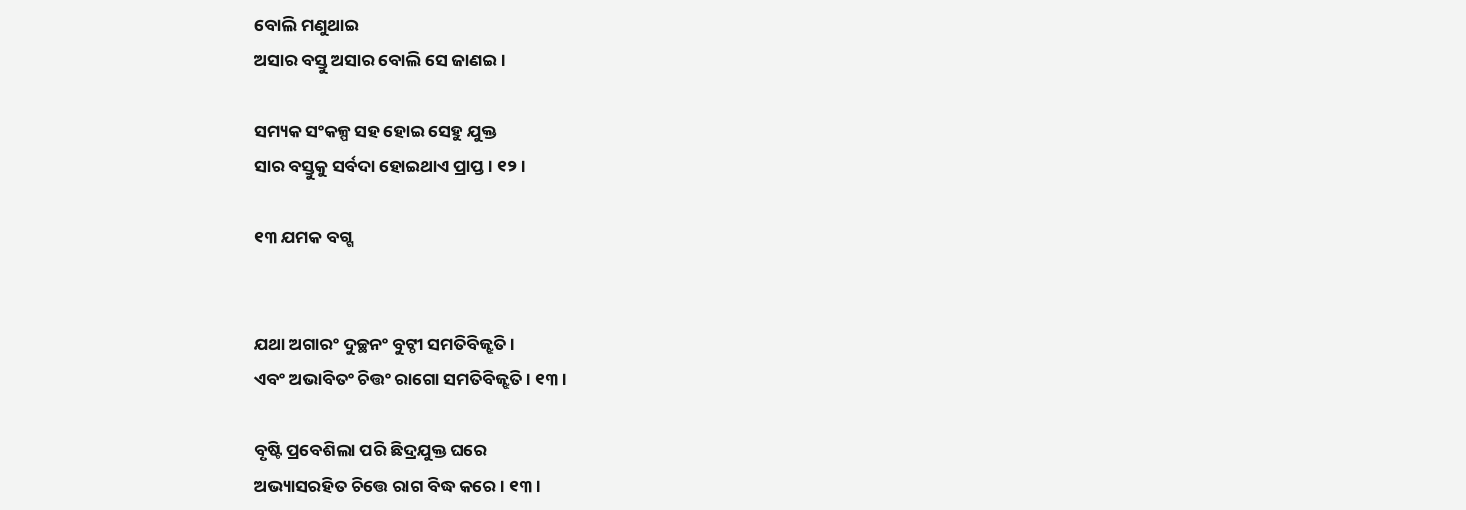ବୋଲି ମଣୁଥାଇ
ଅସାର ବସ୍ତୁ ଅସାର ବୋଲି ସେ ଜାଣଇ ।

ସମ୍ୟକ ସଂକଳ୍ପ ସହ ହୋଇ ସେହୁ ଯୁକ୍ତ
ସାର ବସ୍ତୁକୁ ସର୍ବଦା ହୋଇଥାଏ ପ୍ରାପ୍ତ । ୧୨।

୧୩ ଯମକ ବଗ୍ଗ


ଯଥା ଅଗାରଂ ଦୁଚ୍ଛନଂ ବୁଟ୍ଠୀ ସମତିବିଜ୍ଝତି ।
ଏବଂ ଅଭାବିତଂ ଚିତ୍ତଂ ରାଗୋ ସମତିବିଜ୍ଝତି । ୧୩।

ବୃଷ୍ଟି ପ୍ରବେଶିଲା ପରି ଛିଦ୍ରଯୁକ୍ତ ଘରେ
ଅଭ୍ୟାସରହିତ ଚିତ୍ତେ ରାଗ ବିଦ୍ଧ କରେ । ୧୩।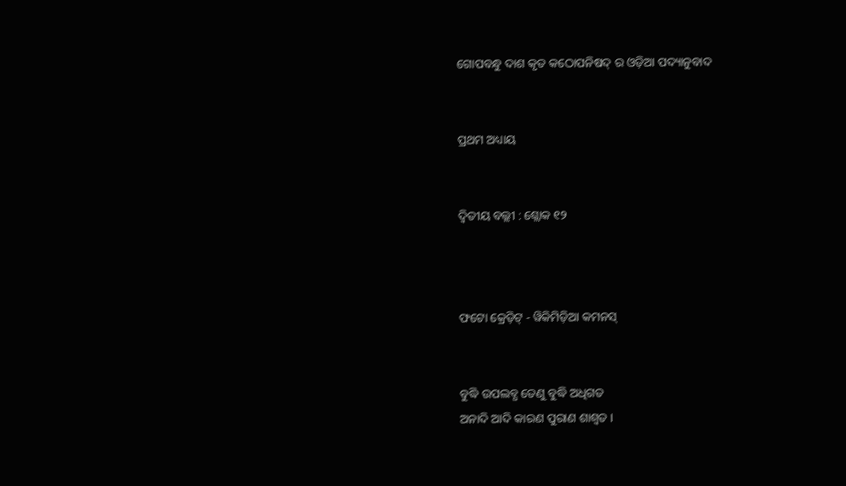ଗୋପବନ୍ଧୁ ଦାଶ କୃତ କଠୋପନିଷଦ୍ ର ଓଡ଼ିଆ ପଦ୍ୟାନୁବାଦ


ପ୍ରଥମ ଅଧ୍ୟାୟ


ଦ୍ୱିତୀୟ ବଲ୍ଲୀ : ଶ୍ଲୋକ ୧୨



ଫଟୋ କ୍ରେଡ଼ିଟ୍ - ୱିକିମିଡ଼ିଆ କମନସ୍


ବୁଦ୍ଧି ଉପଲବ୍ଧ ତେଣୁ ବୁଦ୍ଧି ଅଧିଗତ
ଅନାଦି ଆଦି କାରଣ ପୁରାଣ ଶାଶ୍ୱତ ।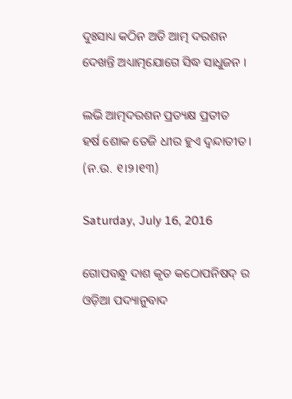ଦୁଃସାଧ୍ୟ କଠିନ ଅତି ଆତ୍ମ ଦରଶନ
ଦେଖନ୍ତି ଅଧ୍ୟାତ୍ମଯୋଗେ ସିଦ୍ଧ ସାଧୁଜନ ।

ଲଭି ଆତ୍ମଦରଶନ ପ୍ରତ୍ୟକ୍ଷ ପ୍ରତୀତ
ହର୍ଷ ଶୋକ ତେଜି ଧୀର ହୁଏ ଦ୍ୱନ୍ଦାତୀତ । (ନ.ଉ. ୧।୨।୧୩)

Saturday, July 16, 2016

ଗୋପବନ୍ଧୁ ଦାଶ କୃତ କଠୋପନିଷଦ୍ ର ଓଡ଼ିଆ ପଦ୍ୟାନୁବାଦ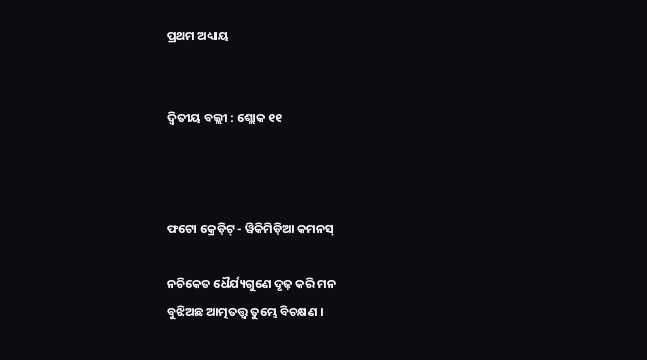ପ୍ରଥମ ଅଧ୍ୟାୟ


ଦ୍ୱିତୀୟ ବଲ୍ଲୀ : ଶ୍ଲୋକ ୧୧



ଫଟୋ କ୍ରେଡ଼ିଟ୍ - ୱିକିମିଡ଼ିଆ କମନସ୍

ନଚିକେତ ଧୈର୍ଯ୍ୟଗୁଣେ ଦୃଢ଼ କରି ମନ
ବୁଝିଅଛ ଆତ୍ମତତ୍ତ୍ୱ ତୁମ୍ଭେ ବିଚକ୍ଷଣ ।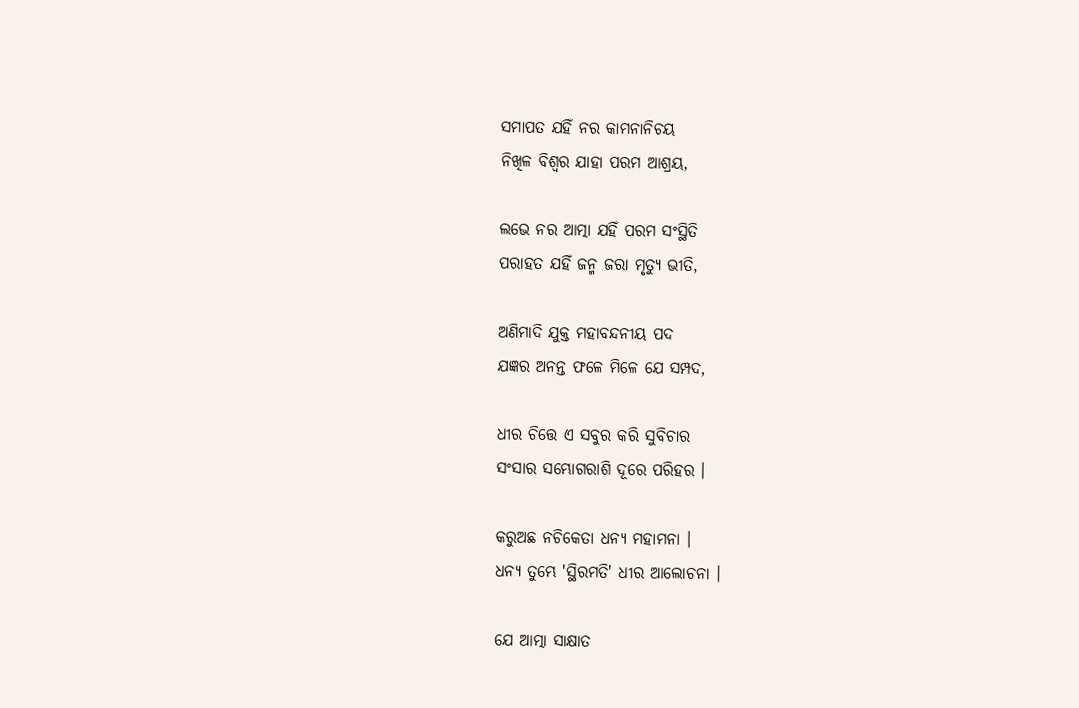ସମାପତ ଯହିଁ ନର କାମନାନିଚୟ
ନିଖିଳ ବିଶ୍ୱର ଯାହା ପରମ ଆଶ୍ରୟ,

ଲଭେ ନର ଆତ୍ମା ଯହିଁ ପରମ ସଂସ୍ଥିତି
ପରାହତ ଯହିଁ ଜନ୍ମ ଜରା ମୃତ୍ୟୁ ଭୀତି,

ଅଣିମାଦି ଯୁକ୍ତ ମହାବନ୍ଦନୀୟ ପଦ
ଯଜ୍ଞର ଅନନ୍ତ ଫଳେ ମିଳେ ଯେ ସମ୍ପଦ,

ଧୀର ଚିତ୍ତେ ଏ ସବୁର କରି ସୁବିଚାର
ସଂସାର ସମ୍ଭୋଗରାଶି ଦୂରେ ପରିହର ।

କରୁଅଛ ନଚିକେତା ଧନ୍ୟ ମହାମନା ।
ଧନ୍ୟ ତୁମ୍ଭେ 'ସ୍ଥିରମତି' ଧୀର ଆଲୋଚନା ।

ଯେ ଆତ୍ମା ସାକ୍ଷାତ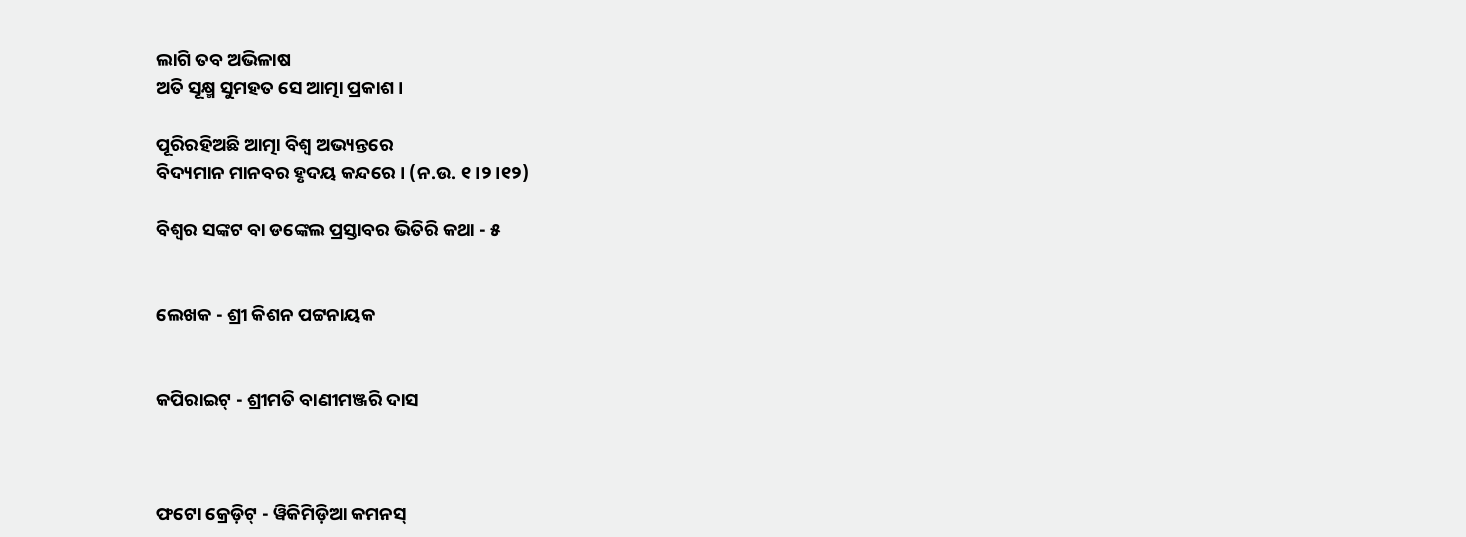ଲାଗି ତବ ଅଭିଳାଷ
ଅତି ସୂକ୍ଷ୍ମ ସୁମହତ ସେ ଆତ୍ମା ପ୍ରକାଶ ।

ପୂରିରହିଅଛି ଆତ୍ମା ବିଶ୍ୱ ଅଭ୍ୟନ୍ତରେ
ବିଦ୍ୟମାନ ମାନବର ହୃଦୟ କନ୍ଦରେ । (ନ.ଉ. ୧।୨।୧୨)

ବିଶ୍ୱର ସଙ୍କଟ ବା ଡଙ୍କେଲ ପ୍ରସ୍ତାବର ଭିତିରି କଥା - ୫


ଲେଖକ - ଶ୍ରୀ କିଶନ ପଟ୍ଟନାୟକ


କପିରାଇଟ୍ - ଶ୍ରୀମତି ବାଣୀମଞ୍ଜରି ଦାସ



ଫଟୋ କ୍ରେଡ଼ିଟ୍ - ୱିକିମିଡ଼ିଆ କମନସ୍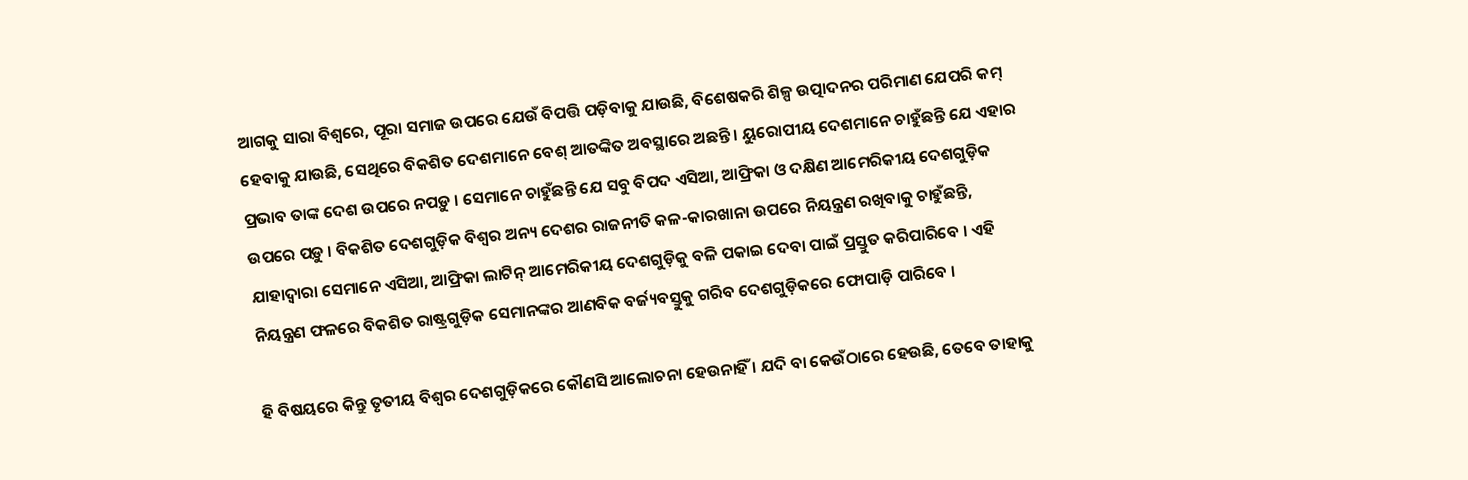ଆଗକୁ ସାରା ବିଶ୍ୱରେ, ପୂରା ସମାଜ ଉପରେ ଯେଉଁ ବିପତ୍ତି ପଡ଼ିବାକୁ ଯାଉଛି, ବିଶେଷକରି ଶିଳ୍ପ ଉତ୍ପାଦନର ପରିମାଣ ଯେପରି କମ୍ ହେବାକୁ ଯାଉଛି, ସେଥିରେ ବିକଶିତ ଦେଶମାନେ ବେଶ୍ ଆତଙ୍କିତ ଅବସ୍ଥାରେ ଅଛନ୍ତି । ୟୁରୋପୀୟ ଦେଶମାନେ ଚାହୁଁଛନ୍ତି ଯେ ଏହାର ପ୍ରଭାବ ତାଙ୍କ ଦେଶ ଉପରେ ନପଡ଼ୁ । ସେମାନେ ଚାହୁଁଛନ୍ତି ଯେ ସବୁ ବିପଦ ଏସିଆ, ଆଫ୍ରିକା ଓ ଦକ୍ଷିଣ ଆମେରିକୀୟ ଦେଶଗୁଡ଼ିକ ଉପରେ ପଡ଼ୁ । ବିକଶିତ ଦେଶଗୁଡ଼ିକ ବିଶ୍ୱର ଅନ୍ୟ ଦେଶର ରାଜନୀତି କଳ-କାରଖାନା ଉପରେ ନିୟନ୍ତ୍ରଣ ରଖିବାକୁ ଚାହୁଁଛନ୍ତି, ଯାହାଦ୍ୱାରା ସେମାନେ ଏସିଆ, ଆଫ୍ରିକା ଲାଟିନ୍ ଆମେରିକୀୟ ଦେଶଗୁଡ଼ିକୁ ବଳି ପକାଇ ଦେବା ପାଇଁ ପ୍ରସ୍ତୁତ କରିପାରିବେ । ଏହି ନିୟନ୍ତ୍ରଣ ଫଳରେ ବିକଶିତ ରାଷ୍ଟ୍ରଗୁଡ଼ିକ ସେମାନଙ୍କର ଆଣବିକ ବର୍ଜ୍ୟବସ୍ତୁକୁ ଗରିବ ଦେଶଗୁଡ଼ିକରେ ଫୋପାଡ଼ି ପାରିବେ ।

ହି ବିଷୟରେ କିନ୍ତୁ ତୃତୀୟ ବିଶ୍ୱର ଦେଶଗୁଡ଼ିକରେ କୌଣସି ଆଲୋଚନା ହେଉନାହିଁ । ଯଦି ବା କେଉଁଠାରେ ହେଉଛି, ତେବେ ତାହାକୁ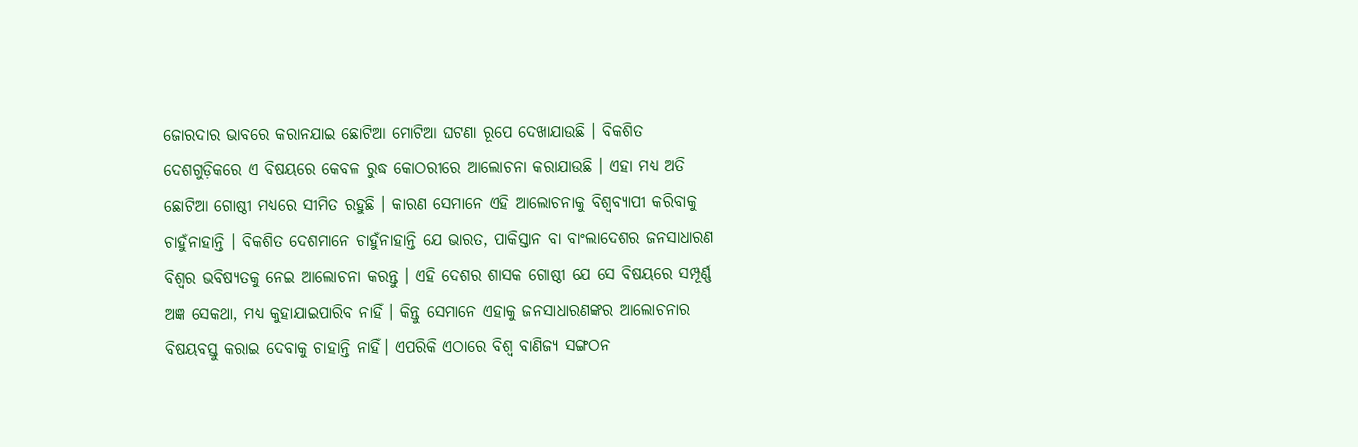ଜୋରଦାର ଭାବରେ କରାନଯାଇ ଛୋଟିଆ ମୋଟିଆ ଘଟଣା ରୂପେ ଦେଖାଯାଉଛି । ବିକଶିତ ଦେଶଗୁଡ଼ିକରେ ଏ ବିଷୟରେ କେବଳ ରୁଦ୍ଧ କୋଠରୀରେ ଆଲୋଚନା କରାଯାଉଛି । ଏହା ମଧ୍ୟ ଅତି ଛୋଟିଆ ଗୋଷ୍ଠୀ ମଧ୍ୟରେ ସୀମିତ ରହୁଛି । କାରଣ ସେମାନେ ଏହି ଆଲୋଚନାକୁ ବିଶ୍ୱବ୍ୟାପୀ କରିବାକୁ ଚାହୁଁନାହାନ୍ତି । ବିକଶିତ ଦେଶମାନେ ଚାହୁଁନାହାନ୍ତି ଯେ ଭାରତ, ପାକିସ୍ତାନ ବା ବାଂଲାଦେଶର ଜନସାଧାରଣ ବିଶ୍ୱର ଭବିଷ୍ୟତକୁ ନେଇ ଆଲୋଚନା କରନ୍ତୁ । ଏହି ଦେଶର ଶାସକ ଗୋଷ୍ଠୀ ଯେ ସେ ବିଷୟରେ ସମ୍ପୂର୍ଣ୍ଣ ଅଜ୍ଞ ସେକଥା, ମଧ୍ୟ କୁହାଯାଇପାରିବ ନାହିଁ । କିନ୍ତୁ ସେମାନେ ଏହାକୁ ଜନସାଧାରଣଙ୍କର ଆଲୋଚନାର ବିଷୟବସ୍ତୁ କରାଇ ଦେବାକୁ ଚାହାନ୍ତି ନାହିଁ। ଏପରିକି ଏଠାରେ ବିଶ୍ୱ ବାଣିଜ୍ୟ ସଙ୍ଗଠନ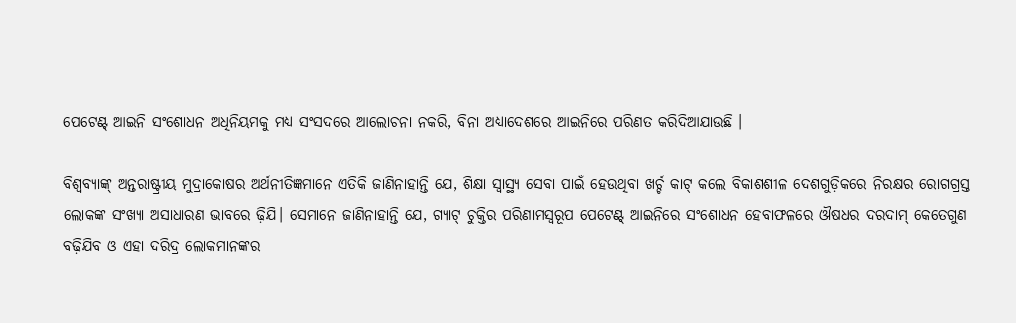ପେଟେଣ୍ଟ୍ ଆଇନି ସଂଶୋଧନ ଅଧିନିୟମକୁ ମଧ୍ୟ ସଂସଦରେ ଆଲୋଚନା ନକରି, ବିନା ଅଧ୍ୟାଦେଶରେ ଆଇନିରେ ପରିଣତ କରିଦିଆଯାଉଛି ।

ବିଶ୍ୱବ୍ୟାଙ୍କ୍ ଅନ୍ତରାଷ୍ଟ୍ରୀୟ ମୁଦ୍ରାକୋଷର ଅର୍ଥନୀତିଜ୍ଞମାନେ ଏତିକି ଜାଣିନାହାନ୍ତି ଯେ, ଶିକ୍ଷା ସ୍ୱାସ୍ଥ୍ୟ ସେବା ପାଇଁ ହେଉଥିବା ଖର୍ଚ୍ଚ କାଟ୍ କଲେ ବିକାଶଶୀଳ ଦେଶଗୁଡ଼ିକରେ ନିରକ୍ଷର ରୋଗଗ୍ରସ୍ତ ଲୋକଙ୍କ ସଂଖ୍ୟା ଅସାଧାରଣ ଭାବରେ ଢ଼ିଯି। ସେମାନେ ଜାଣିନାହାନ୍ତି ଯେ, ଗ୍ୟାଟ୍ ଚୁକ୍ତିର ପରିଣାମସ୍ୱରୂପ ପେଟେଣ୍ଟ୍ ଆଇନିରେ ସଂଶୋଧନ ହେବାଫଳରେ ଔଷଧର ଦରଦାମ୍ କେତେଗୁଣ ବଢ଼ିଯିବ ଓ ଏହା ଦରିଦ୍ର ଲୋକମାନଙ୍କର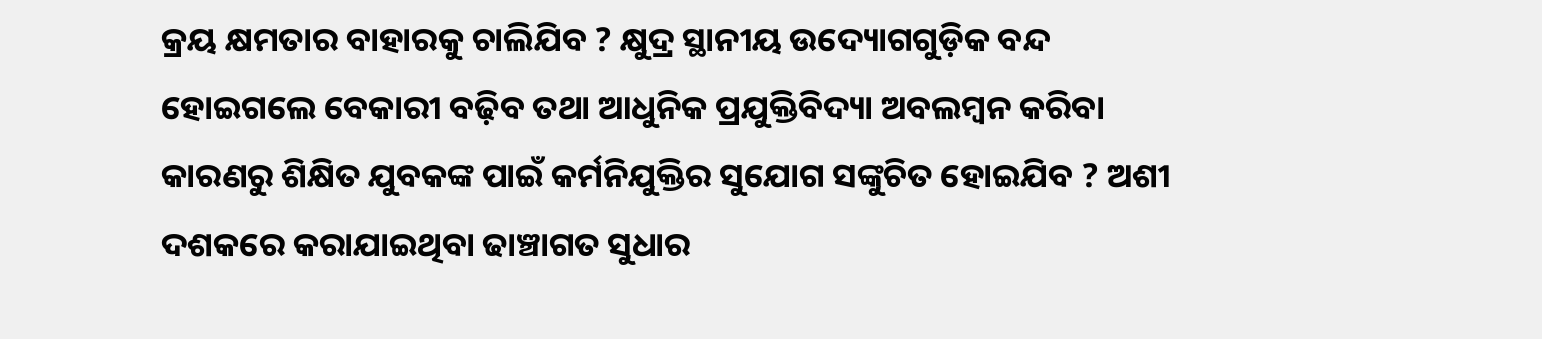କ୍ରୟ କ୍ଷମତାର ବାହାରକୁ ଚାଲିଯିବ ? କ୍ଷୁଦ୍ର ସ୍ଥାନୀୟ ଉଦ୍ୟୋଗଗୁଡ଼ିକ ବନ୍ଦ ହୋଇଗଲେ ବେକାରୀ ବଢ଼ିବ ତଥା ଆଧୁନିକ ପ୍ରଯୁକ୍ତିବିଦ୍ୟା ଅବଲମ୍ବନ କରିବା କାରଣରୁ ଶିକ୍ଷିତ ଯୁବକଙ୍କ ପାଇଁ କର୍ମନିଯୁକ୍ତିର ସୁଯୋଗ ସଙ୍କୁଚିତ ହୋଇଯିବ ? ଅଶୀ ଦଶକରେ କରାଯାଇଥିବା ଢାଞ୍ଚାଗତ ସୁଧାର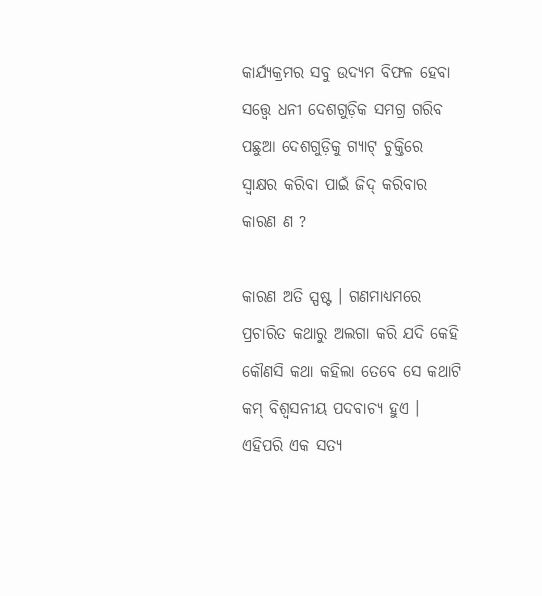କାର୍ଯ୍ୟକ୍ରମର ସବୁ ଉଦ୍ୟମ ବିଫଳ ହେବା ସତ୍ତ୍ୱେ ଧନୀ ଦେଶଗୁଡ଼ିକ ସମଗ୍ର ଗରିବ ପଛୁଆ ଦେଶଗୁଡ଼ିକୁ ଗ୍ୟାଟ୍ ଚୁକ୍ତିରେ ସ୍ୱାକ୍ଷର କରିବା ପାଇଁ ଜିଦ୍ କରିବାର କାରଣ ଣ ?

କାରଣ ଅତି ସ୍ପଷ୍ଟ । ଗଣମାଧ୍ୟମରେ ପ୍ରଚାରିତ କଥାରୁ ଅଲଗା କରି ଯଦି କେହି କୌଣସି କଥା କହିଲା ତେବେ ସେ କଥାଟି କମ୍ ବିଶ୍ୱସନୀୟ ପଦବାଚ୍ୟ ହୁଏ । ଏହିପରି ଏକ ସତ୍ୟ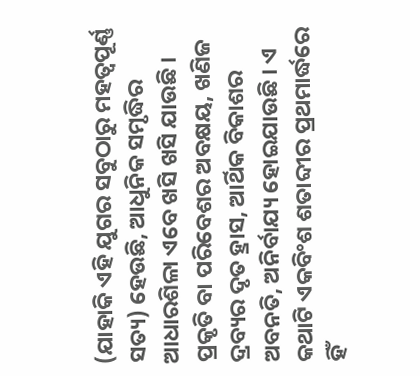(ଯାହାକି ଏହି ଯୁଗର ସବୁଠାରୁ ମହତ୍ୱପୂର୍ଣ୍ଣ ସତ୍ୟ) ହେଉଛି, ଆଧୁନିକ ସମୃଦ୍ଧିର ଆଧାରଶିଳା ଏବେ ଖସି ଖସି ଯାଉଛି । ପ୍ରକୃତି ବା ପରିବେଶର ଅବକ୍ଷୟ, ଖଣିଜ ଦ୍ରବ୍ୟର ଦୃତ ହ୍ରାସ, ଆର୍ଥିକ ବିକାଶର ଅବନତି, ଅନିର୍ବାଯ୍ୟ ହୋଇଯାଉଛି । ଏ କଥାଟି ଏକବିଂଶ ଶତାବ୍ଦୀର ପ୍ରଥମାର୍ଦ୍ଧରେ ହିଁ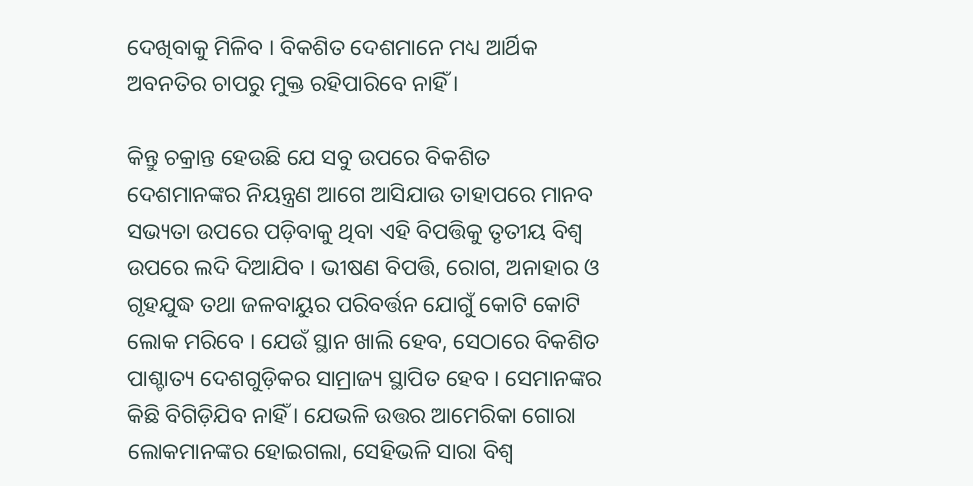ଦେଖିବାକୁ ମିଳିବ । ବିକଶିତ ଦେଶମାନେ ମଧ୍ୟ ଆର୍ଥିକ ଅବନତିର ଚାପରୁ ମୁକ୍ତ ରହିପାରିବେ ନାହିଁ ।

କିନ୍ତୁ ଚକ୍ରାନ୍ତ ହେଉଛି ଯେ ସବୁ ଉପରେ ବିକଶିତ ଦେଶମାନଙ୍କର ନିୟନ୍ତ୍ରଣ ଆଗେ ଆସିଯାଉ ତାହାପରେ ମାନବ ସଭ୍ୟତା ଉପରେ ପଡ଼ିବାକୁ ଥିବା ଏହି ବିପତ୍ତିକୁ ତୃତୀୟ ବିଶ୍ୱ ଉପରେ ଲଦି ଦିଆଯିବ । ଭୀଷଣ ବିପତ୍ତି, ରୋଗ, ଅନାହାର ଓ ଗୃହଯୁଦ୍ଧ ତଥା ଜଳବାୟୁର ପରିବର୍ତ୍ତନ ଯୋଗୁଁ କୋଟି କୋଟି ଲୋକ ମରିବେ । ଯେଉଁ ସ୍ଥାନ ଖାଲି ହେବ, ସେଠାରେ ବିକଶିତ ପାଶ୍ଚାତ୍ୟ ଦେଶଗୁଡ଼ିକର ସାମ୍ରାଜ୍ୟ ସ୍ଥାପିତ ହେବ । ସେମାନଙ୍କର କିଛି ବିଗିଡ଼ିଯିବ ନାହିଁ । ଯେଭଳି ଉତ୍ତର ଆମେରିକା ଗୋରା ଲୋକମାନଙ୍କର ହୋଇଗଲା, ସେହିଭଳି ସାରା ବିଶ୍ୱ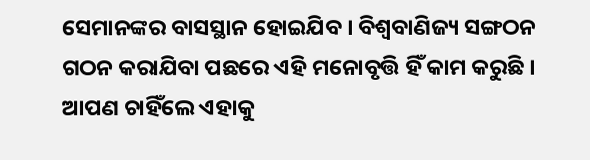ସେମାନଙ୍କର ବାସସ୍ଥାନ ହୋଇଯିବ । ବିଶ୍ୱବାଣିଜ୍ୟ ସଙ୍ଗଠନ ଗଠନ କରାଯିବା ପଛରେ ଏହି ମନୋବୃତ୍ତି ହିଁ କାମ କରୁଛି । ଆପଣ ଚାହିଁଲେ ଏହାକୁ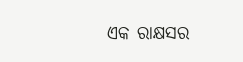ଏକ ରାକ୍ଷସର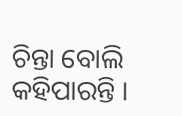ଚିନ୍ତା ବୋଲି କହିପାରନ୍ତି ।